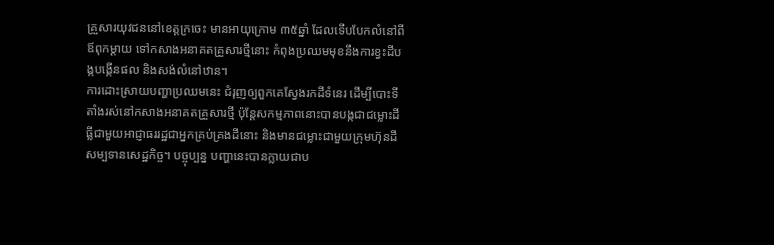គ្រួសារយុវជននៅខេត្តក្រចេះ មានអាយុក្រោម ៣៥ឆ្នាំ ដែលទើបបែកលំនៅពីឪពុកម្ដាយ ទៅកសាងអនាគតគ្រួសារថ្មីនោះ កំពុងប្រឈមមុខនឹងការខ្វះដីបង្កបង្កើនផល និងសង់លំនៅឋាន។
ការដោះស្រាយបញ្ហាប្រឈមនេះ ជំរុញឲ្យពួកគេស្វែងរកដីទំនេរ ដើម្បីបោះទីតាំងរស់នៅកសាងអនាគតគ្រួសារថ្មី ប៉ុន្តែសកម្មភាពនោះបានបង្កជាជម្លោះដីធ្លីជាមួយអាជ្ញាធររដ្ឋជាអ្នកគ្រប់គ្រងដីនោះ និងមានជម្លោះជាមួយក្រុមហ៊ុនដីសម្បទានសេដ្ឋកិច្ច។ បច្ចុប្បន្ន បញ្ហានេះបានក្លាយជាប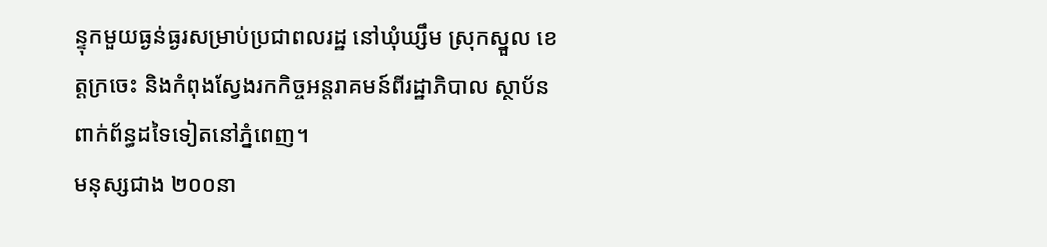ន្ទុកមួយធ្ងន់ធ្ងរសម្រាប់ប្រជាពលរដ្ឋ នៅឃុំឃ្សឹម ស្រុកស្នួល ខេត្តក្រចេះ និងកំពុងស្វែងរកកិច្ចអន្តរាគមន៍ពីរដ្ឋាភិបាល ស្ថាប័នពាក់ព័ន្ធដទៃទៀតនៅភ្នំពេញ។
មនុស្សជាង ២០០នា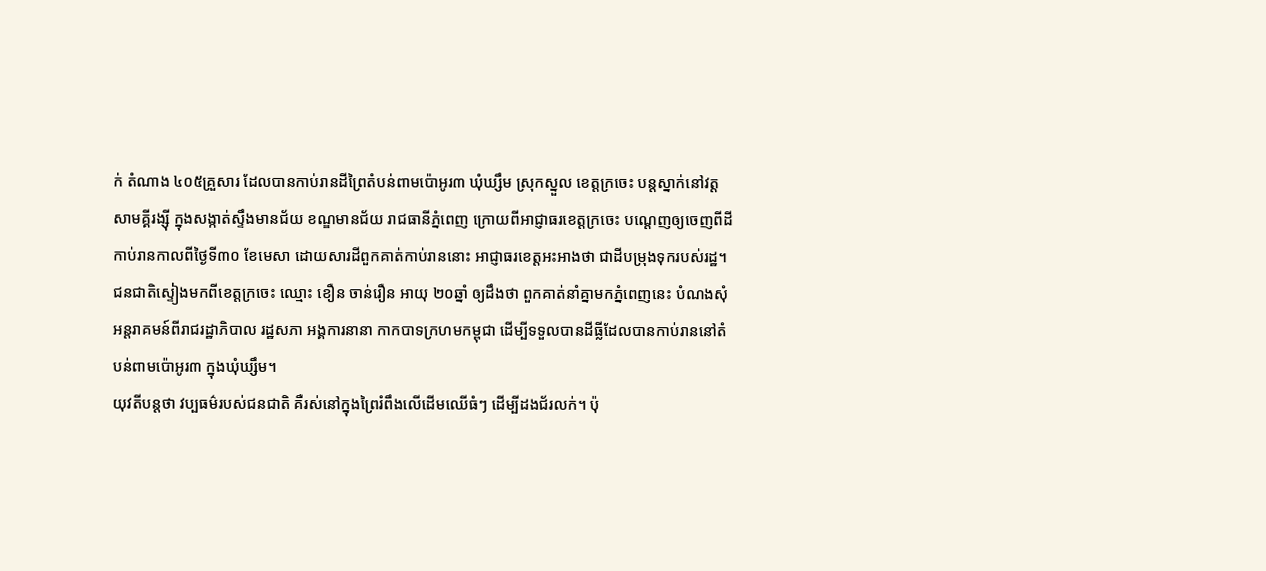ក់ តំណាង ៤០៥គ្រួសារ ដែលបានកាប់រានដីព្រៃតំបន់ពាមប៉ោអូរ៣ ឃុំឃ្សឹម ស្រុកស្នួល ខេត្តក្រចេះ បន្តស្នាក់នៅវត្តសាមគ្គីរង្ស៊ី ក្នុងសង្កាត់ស្ទឹងមានជ័យ ខណ្ឌមានជ័យ រាជធានីភ្នំពេញ ក្រោយពីអាជ្ញាធរខេត្តក្រចេះ បណ្ដេញឲ្យចេញពីដីកាប់រានកាលពីថ្ងៃទី៣០ ខែមេសា ដោយសារដីពួកគាត់កាប់រាននោះ អាជ្ញាធរខេត្តអះអាងថា ជាដីបម្រុងទុករបស់រដ្ឋ។
ជនជាតិស្ទៀងមកពីខេត្តក្រចេះ ឈ្មោះ ខឿន ចាន់រឿន អាយុ ២០ឆ្នាំ ឲ្យដឹងថា ពួកគាត់នាំគ្នាមកភ្នំពេញនេះ បំណងសុំអន្តរាគមន៍ពីរាជរដ្ឋាភិបាល រដ្ឋសភា អង្គការនានា កាកបាទក្រហមកម្ពុជា ដើម្បីទទួលបានដីធ្លីដែលបានកាប់រាននៅតំបន់ពាមប៉ោអូរ៣ ក្នុងឃុំឃ្សឹម។
យុវតីបន្តថា វប្បធម៌របស់ជនជាតិ គឺរស់នៅក្នុងព្រៃរំពឹងលើដើមឈើធំៗ ដើម្បីដងជ័រលក់។ ប៉ុ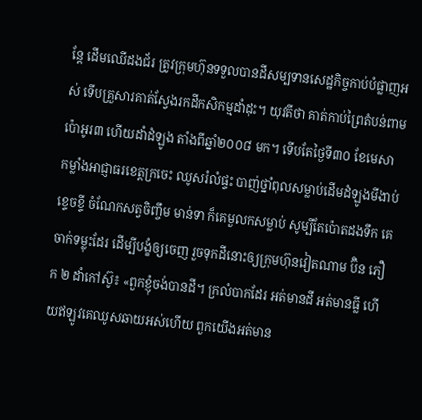ន្តែ ដើមឈើដងជ័រ ត្រូវក្រុមហ៊ុនទទួលបានដីសម្បទានសេដ្ឋកិច្ចកាប់បំផ្លាញអស់ ទើបគ្រួសារគាត់ស្វែងរកដីកសិកម្មដាំដុះ។ យុវតីថា គាត់កាប់ព្រៃតំបន់ពាមប៉ោអូរ៣ ហើយដាំដំឡូង តាំងពីឆ្នាំ២០០៨ មក។ ទើបតែថ្ងៃទី៣០ ខែមេសា កម្លាំងអាជ្ញាធរខេត្តក្រចេះ ឈូសរំលំផ្ទះ បាញ់ថ្នាំពុលសម្លាប់ដើមដំឡូងមីងាប់ខ្ទេចខ្ទី ចំណែកសត្វចិញ្ចឹម មាន់ទា ក៏គេមួលកសម្លាប់ សូម្បីតែប៉ោតដងទឹក គេចាក់ទម្លុះដែរ ដើម្បីបង្ខំឲ្យចេញ រួចទុកដីនោះឲ្យក្រុមហ៊ុនវៀតណាម ប៊ិន ភឿក ២ ដាំកៅស៊ូ៖ «ពួកខ្ញុំចង់បានដី។ ក្រលំបាកដែរ អត់មានដី អត់មានធ្លី ហើយឥឡូវគេឈូសឆាយអស់ហើយ ពួកយើងអត់មាន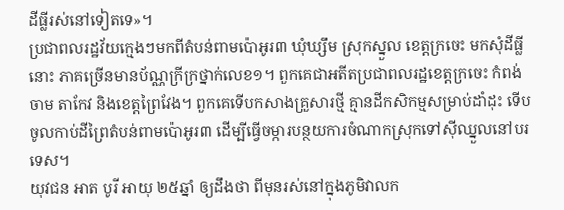ដីធ្លីរស់នៅទៀតទេ»។
ប្រជាពលរដ្ឋវ័យក្មេងៗមកពីតំបន់ពាមប៉ោអូរ៣ ឃុំឃ្សឹម ស្រុកស្នួល ខេត្តក្រចេះ មកសុំដីធ្លីនោះ ភាគច្រើនមានប័ណ្ណក្រីក្រថ្នាក់លេខ១។ ពួកគេជាអតីតប្រជាពលរដ្ឋខេត្តក្រចេះ កំពង់ចាម តាកែវ និងខេត្តព្រៃវែង។ ពួកគេទើបកសាងគ្រួសារថ្មី គ្មានដីកសិកម្មសម្រាប់ដាំដុះ ទើបចូលកាប់ដីព្រៃតំបន់ពាមប៉ោអូរ៣ ដើម្បីធ្វើចម្ការបន្ថយការចំណាកស្រុកទៅស៊ីឈ្នួលនៅបរទេស។
យុវជន អាត បូរី អាយុ ២៥ឆ្នាំ ឲ្យដឹងថា ពីមុនរស់នៅក្នុងភូមិវាលក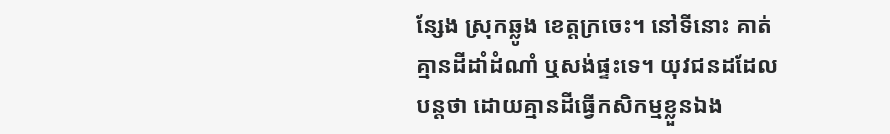ន្សែង ស្រុកឆ្លូង ខេត្តក្រចេះ។ នៅទីនោះ គាត់គ្មានដីដាំដំណាំ ឬសង់ផ្ទះទេ។ យុវជនដដែលបន្តថា ដោយគ្មានដីធ្វើកសិកម្មខ្លួនឯង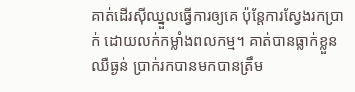គាត់ដើរស៊ីឈ្នួលធ្វើការឲ្យគេ ប៉ុន្តែការស្វែងរកប្រាក់ ដោយលក់កម្លាំងពលកម្ម។ គាត់បានធ្លាក់ខ្លួនឈឺធ្ងន់ ប្រាក់រកបានមកបានត្រឹម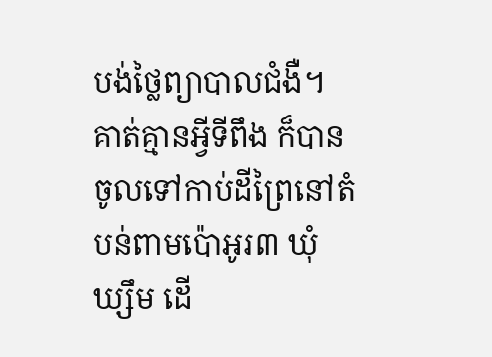បង់ថ្លៃព្យាបាលជំងឺ។ គាត់គ្មានអ្វីទីពឹង ក៏បានចូលទៅកាប់ដីព្រៃនៅតំបន់ពាមប៉ោអូរ៣ ឃុំឃ្សឹម ដើ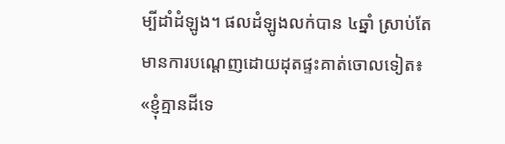ម្បីដាំដំឡូង។ ផលដំឡូងលក់បាន ៤ឆ្នាំ ស្រាប់តែមានការបណ្តេញដោយដុតផ្ទះគាត់ចោលទៀត៖ «ខ្ញុំគ្មានដីទេ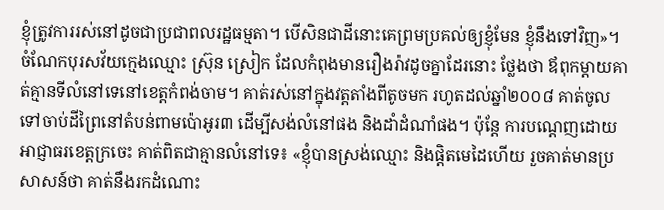ខ្ញុំត្រូវការរស់នៅដូចជាប្រជាពលរដ្ឋធម្មតា។ បើសិនជាដីនោះគេព្រមប្រគល់ឲ្យខ្ញុំមែន ខ្ញុំនឹងទៅវិញ»។
ចំណែកបុរសវ័យក្មេងឈ្មោះ ស្រ៊ុន ស្រៀក ដែលកំពុងមានរឿងរ៉ាវដូចគ្នាដែរនោះ ថ្លែងថា ឪពុកម្ដាយគាត់គ្មានទីលំនៅទេនៅខេត្តកំពង់ចាម។ គាត់រស់នៅក្នុងវត្តតាំងពីតូចមក រហូតដល់ឆ្នាំ២០០៨ គាត់ចូលទៅចាប់ដីព្រៃនៅតំបន់ពាមប៉ោអូរ៣ ដើម្បីសង់លំនៅផង និងដាំដំណាំផង។ ប៉ុន្តែ ការបណ្ដេញដោយអាជ្ញាធរខេត្តក្រចេះ គាត់ពិតជាគ្មានលំនៅទេ៖ «ខ្ញុំបានស្រង់ឈ្មោះ និងផ្ដិតមេដៃហើយ រួចគាត់មានប្រសាសន៍ថា គាត់នឹងរកដំណោះ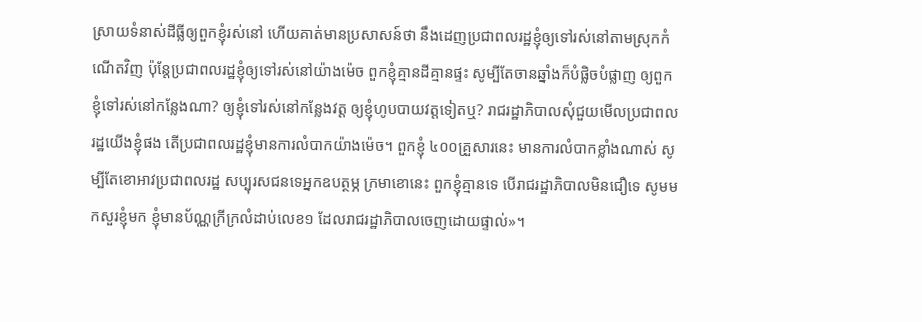ស្រាយទំនាស់ដីធ្លីឲ្យពួកខ្ញុំរស់នៅ ហើយគាត់មានប្រសាសន៍ថា នឹងដេញប្រជាពលរដ្ឋខ្ញុំឲ្យទៅរស់នៅតាមស្រុកកំណើតវិញ ប៉ុន្តែប្រជាពលរដ្ឋខ្ញុំឲ្យទៅរស់នៅយ៉ាងម៉េច ពួកខ្ញុំគ្មានដីគ្មានផ្ទះ សូម្បីតែចានឆ្នាំងក៏បំផ្លិចបំផ្លាញ ឲ្យពួកខ្ញុំទៅរស់នៅកន្លែងណា? ឲ្យខ្ញុំទៅរស់នៅកន្លែងវត្ត ឲ្យខ្ញុំហូបបាយវត្តទៀតឬ? រាជរដ្ឋាភិបាលសុំជួយមើលប្រជាពលរដ្ឋយើងខ្ញុំផង តើប្រជាពលរដ្ឋខ្ញុំមានការលំបាកយ៉ាងម៉េច។ ពួកខ្ញុំ ៤០០គ្រួសារនេះ មានការលំបាកខ្លាំងណាស់ សូម្បីតែខោអាវប្រជាពលរដ្ឋ សប្បុរសជនទេអ្នកឧបត្ថម្ភ ក្រមាខោនេះ ពួកខ្ញុំគ្មានទេ បើរាជរដ្ឋាភិបាលមិនជឿទេ សូមមកសួរខ្ញុំមក ខ្ញុំមានប័ណ្ណក្រីក្រលំដាប់លេខ១ ដែលរាជរដ្ឋាភិបាលចេញដោយផ្ទាល់»។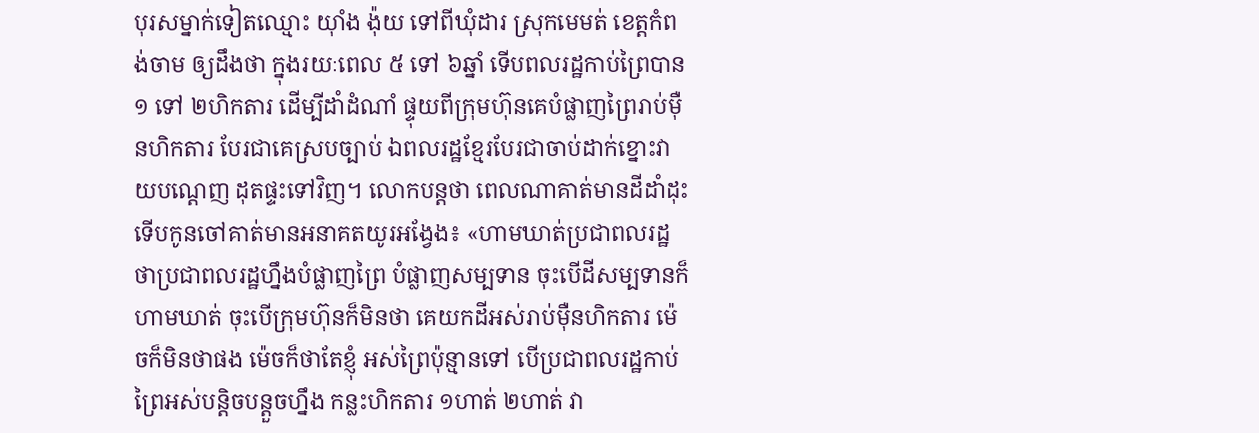បុរសម្នាក់ទៀតឈ្មោះ យ៉ាំង ង៉ុយ ទៅពីឃុំដារ ស្រុកមេមត់ ខេត្តកំពង់ចាម ឲ្យដឹងថា ក្នុងរយៈពេល ៥ ទៅ ៦ឆ្នាំ ទើបពលរដ្ឋកាប់ព្រៃបាន ១ ទៅ ២ហិកតារ ដើម្បីដាំដំណាំ ផ្ទុយពីក្រុមហ៊ុនគេបំផ្លាញព្រៃរាប់ម៉ឺនហិកតារ បែរជាគេស្របច្បាប់ ឯពលរដ្ឋខ្មែរបែរជាចាប់ដាក់ខ្នោះវាយបណ្ដេញ ដុតផ្ទះទៅវិញ។ លោកបន្តថា ពេលណាគាត់មានដីដាំដុះ ទើបកូនចៅគាត់មានអនាគតយូរអង្វែង៖ «ហាមឃាត់ប្រជាពលរដ្ឋ ថាប្រជាពលរដ្ឋហ្នឹងបំផ្លាញព្រៃ បំផ្លាញសម្បទាន ចុះបើដីសម្បទានក៏ហាមឃាត់ ចុះបើក្រុមហ៊ុនក៏មិនថា គេយកដីអស់រាប់ម៉ឺនហិកតារ ម៉េចក៏មិនថាផង ម៉េចក៏ថាតែខ្ញុំ អស់ព្រៃប៉ុន្មានទៅ បើប្រជាពលរដ្ឋកាប់ព្រៃអស់បន្តិចបន្តួចហ្នឹង កន្លះហិកតារ ១ហាត់ ២ហាត់ វា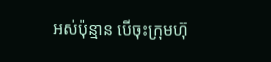អស់ប៉ុន្មាន បើចុះក្រុមហ៊ុ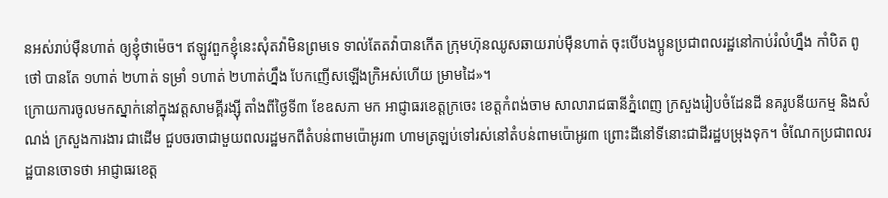នអស់រាប់ម៉ឺនហាត់ ឲ្យខ្ញុំថាម៉េច។ ឥឡូវពួកខ្ញុំនេះសុំតវ៉ាមិនព្រមទេ ទាល់តែតវ៉ាបានកើត ក្រុមហ៊ុនឈូសឆាយរាប់ម៉ឺនហាត់ ចុះបើបងប្អូនប្រជាពលរដ្ឋនៅកាប់រំលំហ្នឹង កាំបិត ពូថៅ បានតែ ១ហាត់ ២ហាត់ ទម្រាំ ១ហាត់ ២ហាត់ហ្នឹង បែកញើសឡើងក្រិអស់ហើយ ម្រាមដៃ»។
ក្រោយការចូលមកស្នាក់នៅក្នុងវត្តសាមគ្គីរង្ស៊ី តាំងពីថ្ងៃទី៣ ខែឧសភា មក អាជ្ញាធរខេត្តក្រចេះ ខេត្តកំពង់ចាម សាលារាជធានីភ្នំពេញ ក្រសួងរៀបចំដែនដី នគរូបនីយកម្ម និងសំណង់ ក្រសួងការងារ ជាដើម ជួបចរចាជាមួយពលរដ្ឋមកពីតំបន់ពាមប៉ោអូរ៣ ហាមត្រឡប់ទៅរស់នៅតំបន់ពាមប៉ោអូរ៣ ព្រោះដីនៅទីនោះជាដីរដ្ឋបម្រុងទុក។ ចំណែកប្រជាពលរដ្ឋបានចោទថា អាជ្ញាធរខេត្ត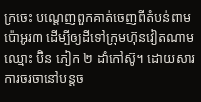ក្រចេះ បណ្ដេញពួកគាត់ចេញពីតំបន់ពាមប៉ោអូរ៣ ដើម្បីឲ្យដីទៅក្រុមហ៊ុនវៀតណាម ឈ្មោះ ប៊ិន ភៀក ២ ដាំកៅស៊ូ។ ដោយសារការចរចានៅបន្តច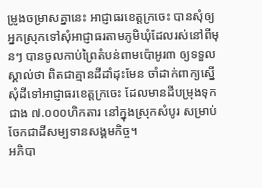ម្រូងចម្រាសគ្នានេះ អាជ្ញាធរខេត្តក្រចេះ បានសុំឲ្យអ្នកស្រុកទៅសុំអាជ្ញាធរតាមភូមិឃុំដែលរស់នៅពីមុនៗ បានចូលកាប់ព្រៃតំបន់ពាមប៉ោអូរ៣ ឲ្យទទួលស្គាល់ថា ពិតជាគ្មានដីដាំដុះមែន ចាំដាក់ពាក្យស្នើសុំដីទៅអាជ្ញាធរខេត្តក្រចេះ ដែលមានដីបម្រុងទុកជាង ៧.០០០ហិកតារ នៅក្នុងស្រុកសំបូរ សម្រាប់ចែកជាដីសម្បទានសង្គមកិច្ច។
អភិបា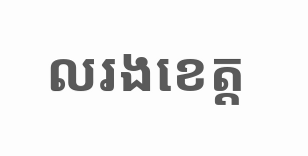លរងខេត្ត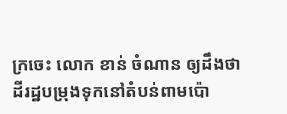ក្រចេះ លោក ខាន់ ចំណាន ឲ្យដឹងថា ដីរដ្ឋបម្រុងទុកនៅតំបន់ពាមប៉ោ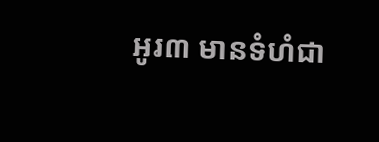អូរ៣ មានទំហំជា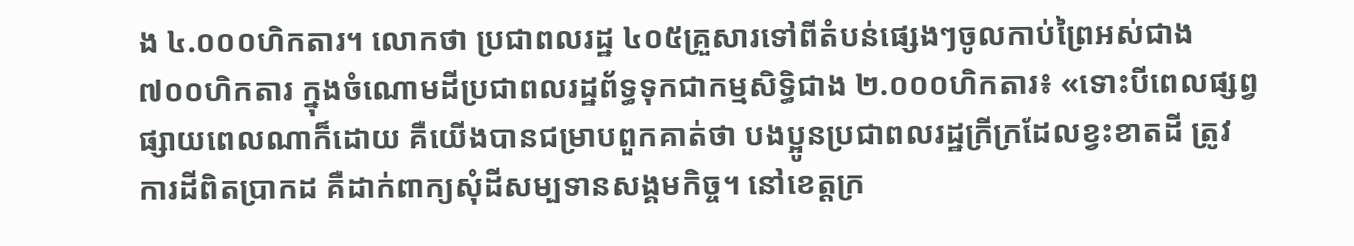ង ៤.០០០ហិកតារ។ លោកថា ប្រជាពលរដ្ឋ ៤០៥គ្រួសារទៅពីតំបន់ផ្សេងៗចូលកាប់ព្រៃអស់ជាង ៧០០ហិកតារ ក្នុងចំណោមដីប្រជាពលរដ្ឋព័ទ្ធទុកជាកម្មសិទ្ធិជាង ២.០០០ហិកតារ៖ «ទោះបីពេលផ្សព្វផ្សាយពេលណាក៏ដោយ គឺយើងបានជម្រាបពួកគាត់ថា បងប្អូនប្រជាពលរដ្ឋក្រីក្រដែលខ្វះខាតដី ត្រូវការដីពិតប្រាកដ គឺដាក់ពាក្យសុំដីសម្បទានសង្គមកិច្ច។ នៅខេត្តក្រ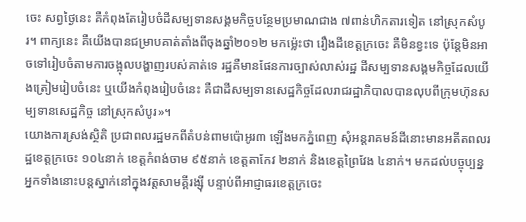ចេះ សព្វថ្ងៃនេះ គឺកំពុងតែរៀបចំដីសម្បទានសង្គមកិច្ចបន្ថែមប្រមាណជាង ៧ពាន់ហិកតារទៀត នៅស្រុកសំបូរ។ ពាក្យនេះ គឺយើងបានជម្រាបគាត់តាំងពីចុងឆ្នាំ២០១២ មកម្ល៉េះថា រឿងដីខេត្តក្រចេះ គឺមិនខ្វះទេ ប៉ុន្តែមិនអាចទៅរៀបចំតាមការចង្អុលបង្ហាញរបស់គាត់ទេ រដ្ឋគឺមានផែនការច្បាស់លាស់រដ្ឋ ដីសម្បទានសង្គមកិច្ចដែលយើងត្រៀមរៀបចំនេះ ឬយើងកំពុងរៀបចំនេះ គឺជាដីសម្បទានសេដ្ឋកិច្ចដែលរាជរដ្ឋាភិបាលបានលុបពីក្រុមហ៊ុនសម្បទានសេដ្ឋកិច្ច នៅស្រុកសំបូរ»។
យោងការស្រង់ស្ថិតិ ប្រជាពលរដ្ឋមកពីតំបន់ពាមប៉ោអូរ៣ ឡើងមកភ្នំពេញ សុំអន្តរាគមន៍ដីនោះមានអតីតពលរដ្ឋខេត្តក្រចេះ ១០៤នាក់ ខេត្តកំពង់ចាម ៩៥នាក់ ខេត្តតាកែវ ២នាក់ និងខេត្តព្រៃវែង ៤នាក់។ មកដល់បច្ចុប្បន្ន អ្នកទាំងនោះបន្តស្នាក់នៅក្នុងវត្តសាមគ្គីរង្ស៊ី បន្ទាប់ពីអាជ្ញាធរខេត្តក្រចេះ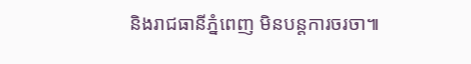និងរាជធានីភ្នំពេញ មិនបន្តការចរចា៕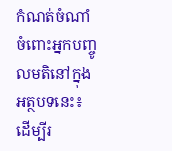កំណត់ចំណាំចំពោះអ្នកបញ្ចូលមតិនៅក្នុងអត្ថបទនេះ៖
ដើម្បីរ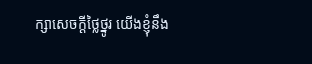ក្សាសេចក្ដីថ្លៃថ្នូរ យើងខ្ញុំនឹង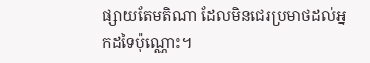ផ្សាយតែមតិណា ដែលមិនជេរប្រមាថដល់អ្នកដទៃប៉ុណ្ណោះ។